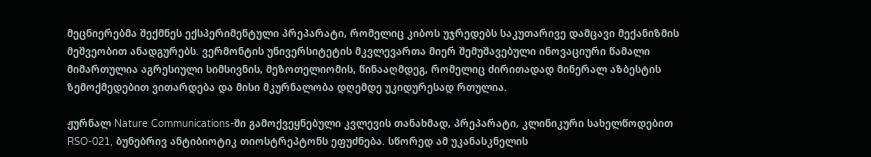მეცნიერებმა შექმნეს ექსპერიმენტული პრეპარატი, რომელიც კიბოს უჯრედებს საკუთარივე დამცავი მექანიზმის მეშვეობით ანადგურებს. ვერმონტის უნივერსიტეტის მკვლევართა მიერ შემუშავებული ინოვაციური წამალი მიმართულია აგრესიული სიმსივნის, მეზოთელიომის, წინააღმდეგ, რომელიც ძირითადად მინერალ აზბესტის ზემოქმედებით ვითარდება და მისი მკურნალობა დღემდე უკიდურესად რთულია.

ჟურნალ Nature Communications-ში გამოქვეყნებული კვლევის თანახმად, პრეპარატი, კლინიკური სახელწოდებით RSO-021, ბუნებრივ ანტიბიოტიკ თიოსტრეპტონს ეფუძნება. სწორედ ამ უკანასკნელის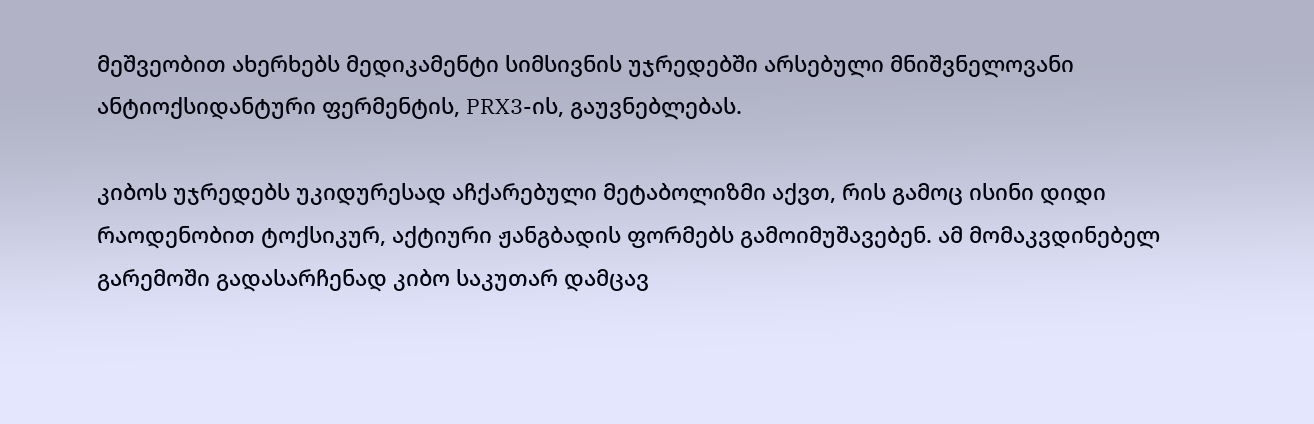მეშვეობით ახერხებს მედიკამენტი სიმსივნის უჯრედებში არსებული მნიშვნელოვანი ანტიოქსიდანტური ფერმენტის, PRX3-ის, გაუვნებლებას.

კიბოს უჯრედებს უკიდურესად აჩქარებული მეტაბოლიზმი აქვთ, რის გამოც ისინი დიდი რაოდენობით ტოქსიკურ, აქტიური ჟანგბადის ფორმებს გამოიმუშავებენ. ამ მომაკვდინებელ გარემოში გადასარჩენად კიბო საკუთარ დამცავ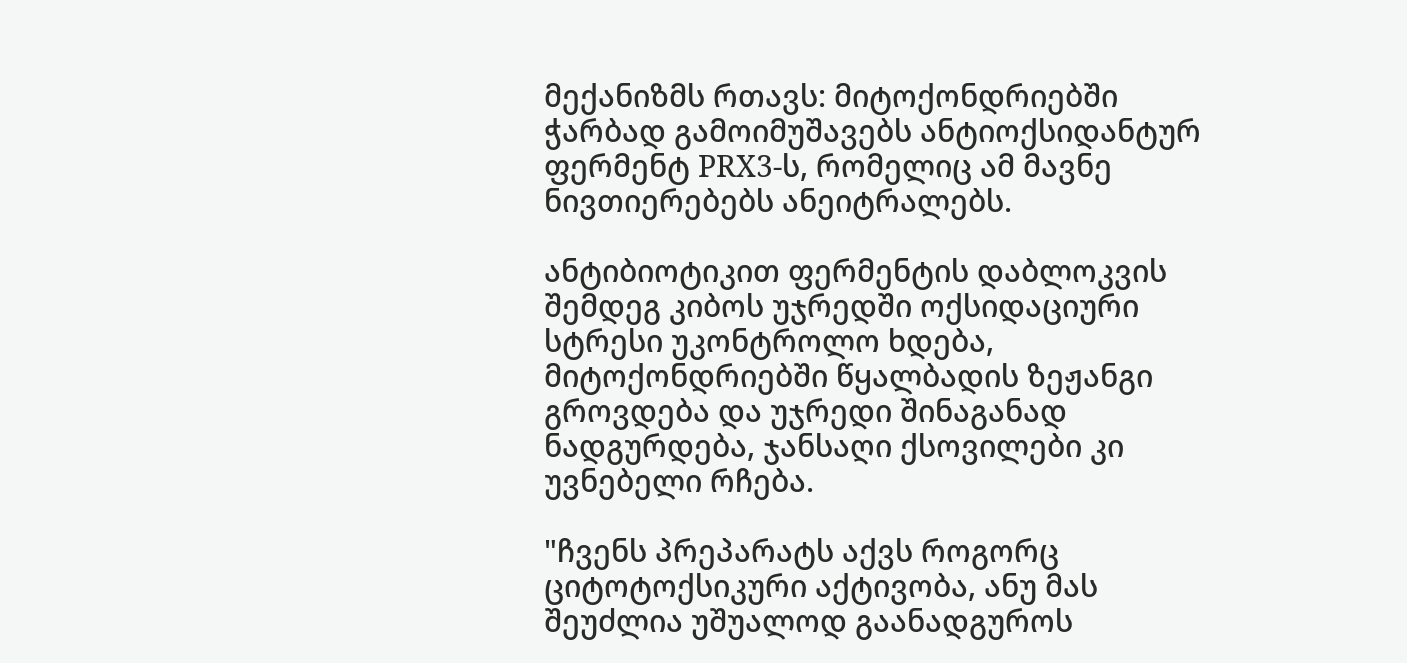მექანიზმს რთავს: მიტოქონდრიებში ჭარბად გამოიმუშავებს ანტიოქსიდანტურ ფერმენტ PRX3-ს, რომელიც ამ მავნე ნივთიერებებს ანეიტრალებს.

ანტიბიოტიკით ფერმენტის დაბლოკვის შემდეგ კიბოს უჯრედში ოქსიდაციური სტრესი უკონტროლო ხდება, მიტოქონდრიებში წყალბადის ზეჟანგი გროვდება და უჯრედი შინაგანად ნადგურდება, ჯანსაღი ქსოვილები კი უვნებელი რჩება.

"ჩვენს პრეპარატს აქვს როგორც ციტოტოქსიკური აქტივობა, ანუ მას შეუძლია უშუალოდ გაანადგუროს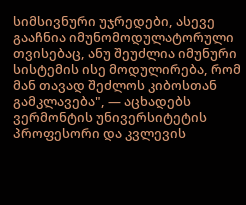სიმსივნური უჯრედები, ასევე გააჩნია იმუნომოდულატორული თვისებაც, ანუ შეუძლია იმუნური სისტემის ისე მოდულირება, რომ მან თავად შეძლოს კიბოსთან გამკლავება", — აცხადებს ვერმონტის უნივერსიტეტის პროფესორი და კვლევის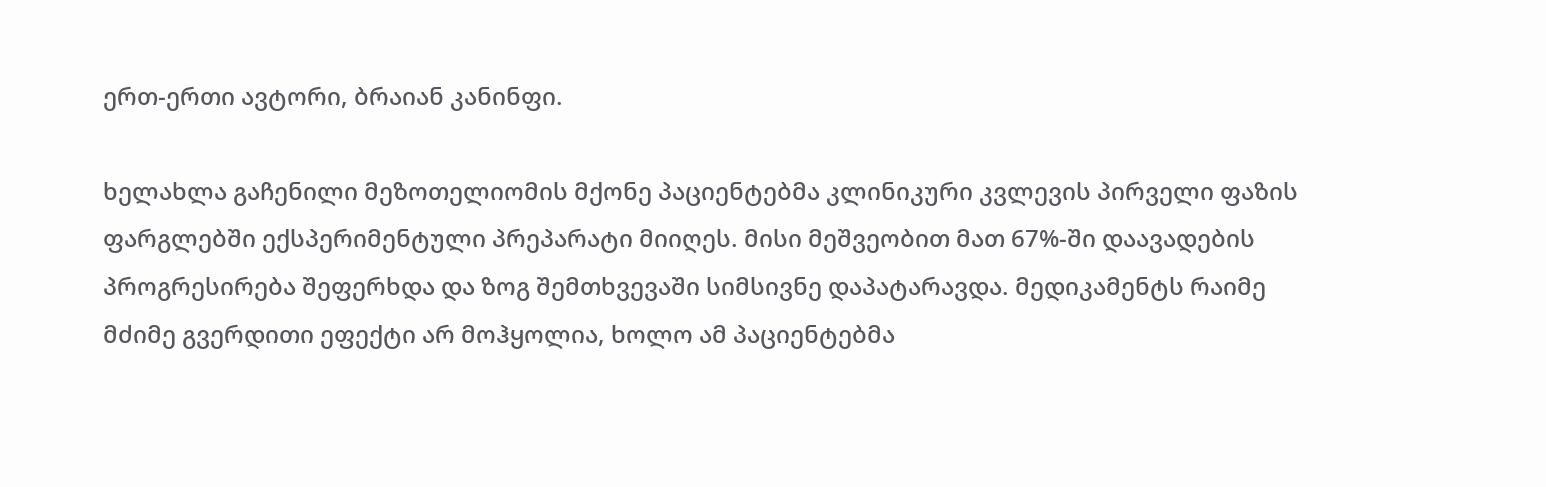ერთ-ერთი ავტორი, ბრაიან კანინფი.

ხელახლა გაჩენილი მეზოთელიომის მქონე პაციენტებმა კლინიკური კვლევის პირველი ფაზის ფარგლებში ექსპერიმენტული პრეპარატი მიიღეს. მისი მეშვეობით მათ 67%-ში დაავადების პროგრესირება შეფერხდა და ზოგ შემთხვევაში სიმსივნე დაპატარავდა. მედიკამენტს რაიმე მძიმე გვერდითი ეფექტი არ მოჰყოლია, ხოლო ამ პაციენტებმა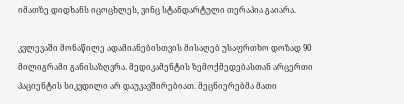იმათზე დიდხანს იცოცხლეს, ვინც სტანდარტული თერაპია გაიარა.

კვლევაში მონაწილე ადამიანებისთვის მისაღებ უსაფრთხო დოზად 90 მილიგრამი განისაზღვრა. მედიკამენტის ზემოქმედებასთან არცერთი პაციენტის სიკვდილი არ დაუკავშირებიათ. მეცნიერებმა მათი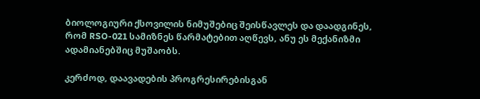ბიოლოგიური ქსოვილის ნიმუშებიც შეისწავლეს და დაადგინეს, რომ RSO-021 სამიზნეს წარმატებით აღწევს, ანუ ეს მექანიზმი ადამიანებშიც მუშაობს.

კერძოდ, დაავადების პროგრესირებისგან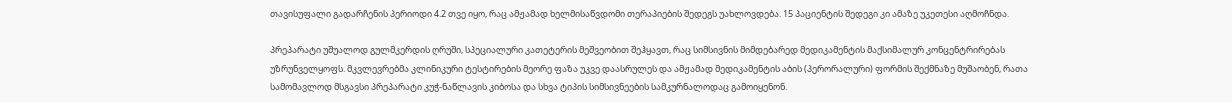თავისუფალი გადარჩენის პერიოდი 4.2 თვე იყო, რაც ამჟამად ხელმისაწვდომი თერაპიების შედეგს უახლოვდება. 15 პაციენტის შედეგი კი ამაზე უკეთესი აღმოჩნდა.

პრეპარატი უშუალოდ გულმკერდის ღრუში, სპეციალური კათეტერის მეშვეობით შეჰყავთ, რაც სიმსივნის მიმდებარედ მედიკამენტის მაქსიმალურ კონცენტრირებას უზრუნველყოფს. მკვლევრებმა კლინიკური ტესტირების მეორე ფაზა უკვე დაასრულეს და ამჟამად მედიკამენტის აბის (პერორალური) ფორმის შექმნაზე მუშაობენ, რათა სამომავლოდ მსგავსი პრეპარატი კუჭ-ნაწლავის კიბოსა და სხვა ტიპის სიმსივნეების სამკურნალოდაც გამოიყენონ.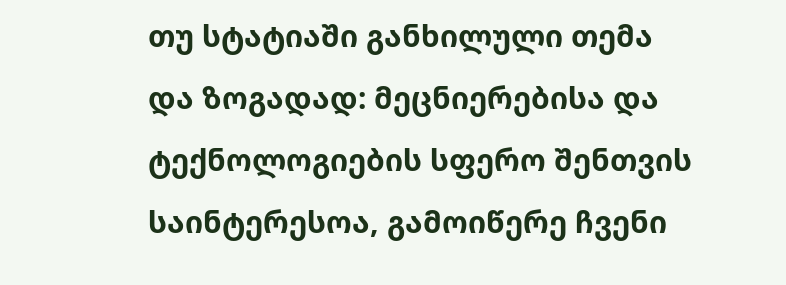თუ სტატიაში განხილული თემა და ზოგადად: მეცნიერებისა და ტექნოლოგიების სფერო შენთვის საინტერესოა, გამოიწერე ჩვენი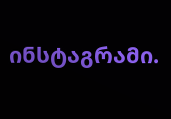ინსტაგრამი.